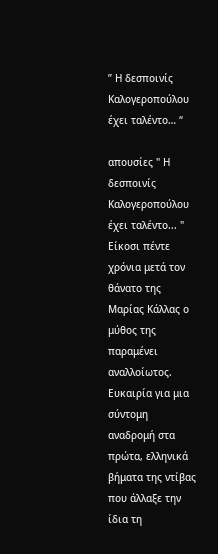” Η δεσποινίς Καλογεροπούλου έχει ταλέντο… “

απουσίες " Η δεσποινίς Καλογεροπούλου έχει ταλέντο... " Είκοσι πέντε χρόνια μετά τον θάνατο της Μαρίας Κάλλας ο μύθος της παραμένει αναλλοίωτος. Ευκαιρία για μια σύντομη αναδρομή στα πρώτα, ελληνικά βήματα της ντίβας που άλλαξε την ίδια τη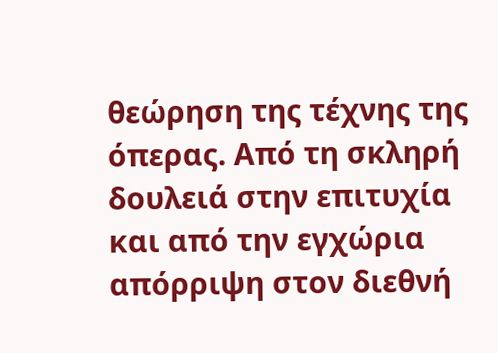θεώρηση της τέχνης της όπερας. Από τη σκληρή δουλειά στην επιτυχία και από την εγχώρια απόρριψη στον διεθνή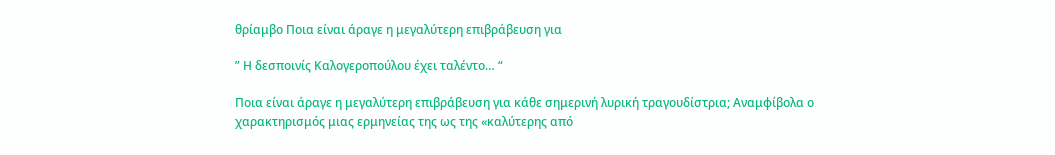θρίαμβο Ποια είναι άραγε η μεγαλύτερη επιβράβευση για

” Η δεσποινίς Καλογεροπούλου έχει ταλέντο… “

Ποια είναι άραγε η μεγαλύτερη επιβράβευση για κάθε σημερινή λυρική τραγουδίστρια; Αναμφίβολα ο χαρακτηρισμός μιας ερμηνείας της ως της «καλύτερης από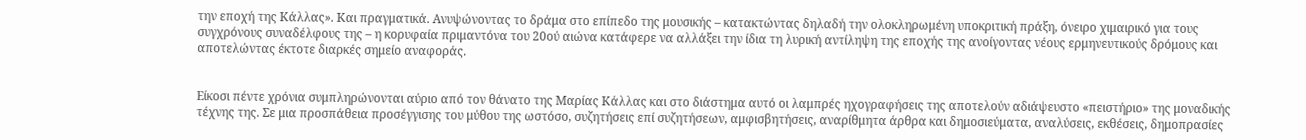την εποχή της Κάλλας». Και πραγματικά. Ανυψώνοντας το δράμα στο επίπεδο της μουσικής – κατακτώντας δηλαδή την ολοκληρωμένη υποκριτική πράξη, όνειρο χιμαιρικό για τους συγχρόνους συναδέλφους της – η κορυφαία πριμαντόνα του 20ού αιώνα κατάφερε να αλλάξει την ίδια τη λυρική αντίληψη της εποχής της ανοίγοντας νέους ερμηνευτικούς δρόμους και αποτελώντας έκτοτε διαρκές σημείο αναφοράς.


Είκοσι πέντε χρόνια συμπληρώνονται αύριο από τον θάνατο της Μαρίας Κάλλας και στο διάστημα αυτό οι λαμπρές ηχογραφήσεις της αποτελούν αδιάψευστο «πειστήριο» της μοναδικής τέχνης της. Σε μια προσπάθεια προσέγγισης του μύθου της ωστόσο, συζητήσεις επί συζητήσεων, αμφισβητήσεις, αναρίθμητα άρθρα και δημοσιεύματα, αναλύσεις, εκθέσεις, δημοπρασίες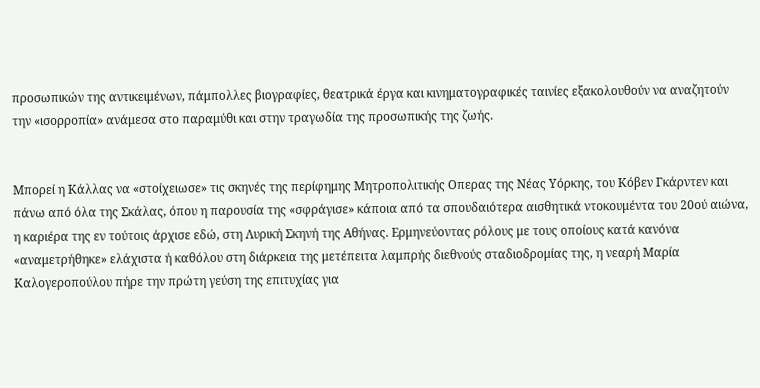προσωπικών της αντικειμένων, πάμπολλες βιογραφίες, θεατρικά έργα και κινηματογραφικές ταινίες εξακολουθούν να αναζητούν την «ισορροπία» ανάμεσα στο παραμύθι και στην τραγωδία της προσωπικής της ζωής.


Μπορεί η Κάλλας να «στοίχειωσε» τις σκηνές της περίφημης Μητροπολιτικής Οπερας της Νέας Υόρκης, του Κόβεν Γκάρντεν και πάνω από όλα της Σκάλας, όπου η παρουσία της «σφράγισε» κάποια από τα σπουδαιότερα αισθητικά ντοκουμέντα του 20ού αιώνα, η καριέρα της εν τούτοις άρχισε εδώ, στη Λυρική Σκηνή της Αθήνας. Ερμηνεύοντας ρόλους με τους οποίους κατά κανόνα «αναμετρήθηκε» ελάχιστα ή καθόλου στη διάρκεια της μετέπειτα λαμπρής διεθνούς σταδιοδρομίας της, η νεαρή Μαρία Καλογεροπούλου πήρε την πρώτη γεύση της επιτυχίας για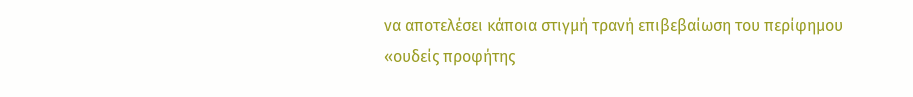να αποτελέσει κάποια στιγμή τρανή επιβεβαίωση του περίφημου «ουδείς προφήτης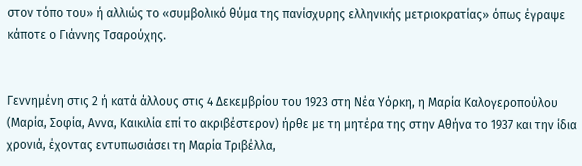στον τόπο του» ή αλλιώς το «συμβολικό θύμα της πανίσχυρης ελληνικής μετριοκρατίας» όπως έγραψε κάποτε ο Γιάννης Τσαρούχης.


Γεννημένη στις 2 ή κατά άλλους στις 4 Δεκεμβρίου του 1923 στη Νέα Υόρκη, η Μαρία Καλογεροπούλου (Μαρία, Σοφία, Αννα, Καικιλία επί το ακριβέστερον) ήρθε με τη μητέρα της στην Αθήνα το 1937 και την ίδια χρονιά, έχοντας εντυπωσιάσει τη Μαρία Τριβέλλα,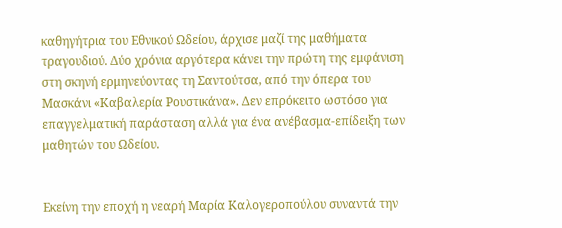καθηγήτρια του Εθνικού Ωδείου, άρχισε μαζί της μαθήματα τραγουδιού. Δύο χρόνια αργότερα κάνει την πρώτη της εμφάνιση στη σκηνή ερμηνεύοντας τη Σαντούτσα, από την όπερα του Μασκάνι «Καβαλερία Ρουστικάνα». Δεν επρόκειτο ωστόσο για επαγγελματική παράσταση αλλά για ένα ανέβασμα-επίδειξη των μαθητών του Ωδείου.


Εκείνη την εποχή η νεαρή Μαρία Καλογεροπούλου συναντά την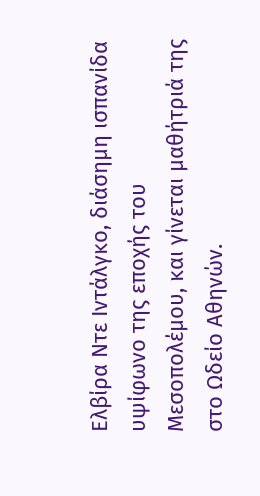Ελβίρα Ντε Ιντάλγκο, διάσημη ισπανίδα υψίφωνο της εποχής του Μεσοπολέμου, και γίνεται μαθήτριά της στο Ωδείο Αθηνών.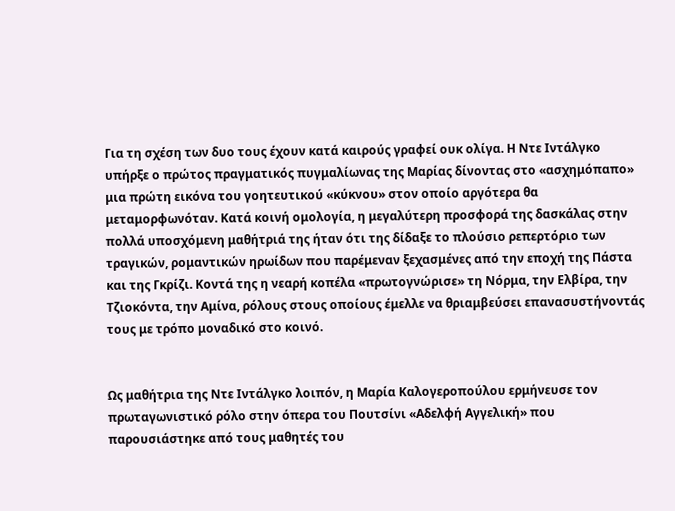Για τη σχέση των δυο τους έχουν κατά καιρούς γραφεί ουκ ολίγα. Η Ντε Ιντάλγκο υπήρξε ο πρώτος πραγματικός πυγμαλίωνας της Μαρίας δίνοντας στο «ασχημόπαπο» μια πρώτη εικόνα του γοητευτικού «κύκνου» στον οποίο αργότερα θα μεταμορφωνόταν. Κατά κοινή ομολογία, η μεγαλύτερη προσφορά της δασκάλας στην πολλά υποσχόμενη μαθήτριά της ήταν ότι της δίδαξε το πλούσιο ρεπερτόριο των τραγικών, ρομαντικών ηρωίδων που παρέμεναν ξεχασμένες από την εποχή της Πάστα και της Γκρίζι. Κοντά της η νεαρή κοπέλα «πρωτογνώρισε» τη Νόρμα, την Ελβίρα, την Τζιοκόντα, την Αμίνα, ρόλους στους οποίους έμελλε να θριαμβεύσει επανασυστήνοντάς τους με τρόπο μοναδικό στο κοινό.


Ως μαθήτρια της Ντε Ιντάλγκο λοιπόν, η Μαρία Καλογεροπούλου ερμήνευσε τον πρωταγωνιστικό ρόλο στην όπερα του Πουτσίνι «Αδελφή Αγγελική» που παρουσιάστηκε από τους μαθητές του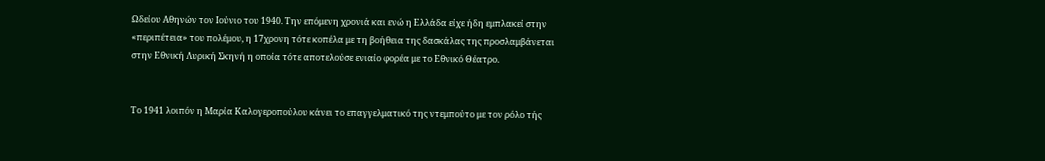Ωδείου Αθηνών τον Ιούνιο του 1940. Την επόμενη χρονιά και ενώ η Ελλάδα είχε ήδη εμπλακεί στην «περιπέτεια» του πολέμου, η 17χρονη τότε κοπέλα με τη βοήθεια της δασκάλας της προσλαμβάνεται στην Εθνική Λυρική Σκηνή η οποία τότε αποτελούσε ενιαίο φορέα με το Εθνικό Θέατρο.


Το 1941 λοιπόν η Μαρία Καλογεροπούλου κάνει το επαγγελματικό της ντεμπούτο με τον ρόλο τής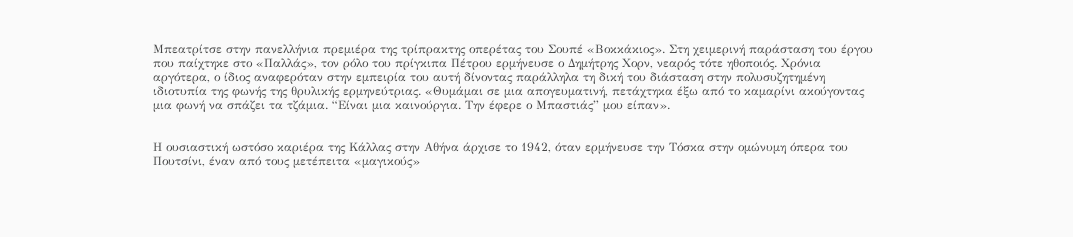Μπεατρίτσε στην πανελλήνια πρεμιέρα της τρίπρακτης οπερέτας του Σουπέ «Βοκκάκιος». Στη χειμερινή παράσταση του έργου που παίχτηκε στο «Παλλάς», τον ρόλο του πρίγκιπα Πέτρου ερμήνευσε ο Δημήτρης Χορν, νεαρός τότε ηθοποιός. Χρόνια αργότερα, ο ίδιος αναφερόταν στην εμπειρία του αυτή δίνοντας παράλληλα τη δική του διάσταση στην πολυσυζητημένη ιδιοτυπία της φωνής της θρυλικής ερμηνεύτριας. «Θυμάμαι σε μια απογευματινή, πετάχτηκα έξω από το καμαρίνι ακούγοντας μια φωνή να σπάζει τα τζάμια. “Είναι μια καινούργια. Την έφερε ο Μπαστιάς” μου είπαν».


Η ουσιαστική ωστόσο καριέρα της Κάλλας στην Αθήνα άρχισε το 1942, όταν ερμήνευσε την Τόσκα στην ομώνυμη όπερα του Πουτσίνι, έναν από τους μετέπειτα «μαγικούς»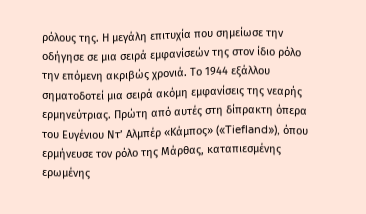ρόλους της. Η μεγάλη επιτυχία που σημείωσε την οδήγησε σε μια σειρά εμφανίσεών της στον ίδιο ρόλο την επόμενη ακριβώς χρονιά. Το 1944 εξάλλου σηματοδοτεί μια σειρά ακόμη εμφανίσεις της νεαρής ερμηνεύτριας. Πρώτη από αυτές στη δίπρακτη όπερα του Ευγένιου Ντ’ Αλμπέρ «Κάμπος» («Tiefland»), όπου ερμήνευσε τον ρόλο της Μάρθας, καταπιεσμένης ερωμένης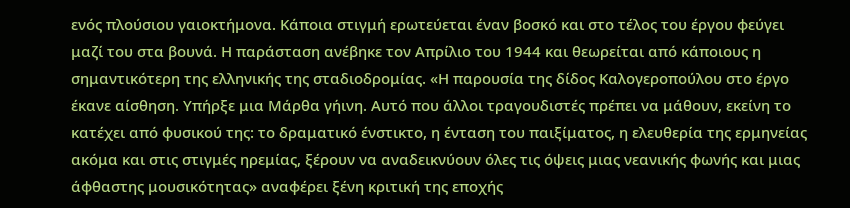ενός πλούσιου γαιοκτήμονα. Κάποια στιγμή ερωτεύεται έναν βοσκό και στο τέλος του έργου φεύγει μαζί του στα βουνά. Η παράσταση ανέβηκε τον Απρίλιο του 1944 και θεωρείται από κάποιους η σημαντικότερη της ελληνικής της σταδιοδρομίας. «Η παρουσία της δίδος Καλογεροπούλου στο έργο έκανε αίσθηση. Υπήρξε μια Μάρθα γήινη. Αυτό που άλλοι τραγουδιστές πρέπει να μάθουν, εκείνη το κατέχει από φυσικού της: το δραματικό ένστικτο, η ένταση του παιξίματος, η ελευθερία της ερμηνείας ακόμα και στις στιγμές ηρεμίας, ξέρουν να αναδεικνύουν όλες τις όψεις μιας νεανικής φωνής και μιας άφθαστης μουσικότητας» αναφέρει ξένη κριτική της εποχής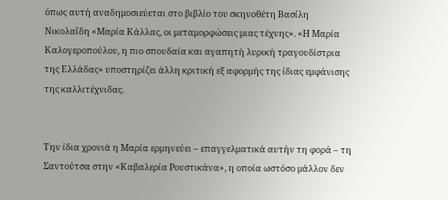όπως αυτή αναδημοσιεύεται στο βιβλίο του σκηνοθέτη Βασίλη Νικολαΐδη «Μαρία Κάλλας, οι μεταμορφώσεις μιας τέχνης». «Η Μαρία Καλογεροπούλου, η πιο σπουδαία και αγαπητή λυρική τραγουδίστρια της Ελλάδας» υποστηρίζει άλλη κριτική εξ αφορμής της ίδιας εμφάνισης της καλλιτέχνιδας.


Την ίδια χρονιά η Μαρία ερμηνεύει – επαγγελματικά αυτήν τη φορά – τη Σαντούτσα στην «Καβαλερία Ρουστικάνα», η οποία ωστόσο μάλλον δεν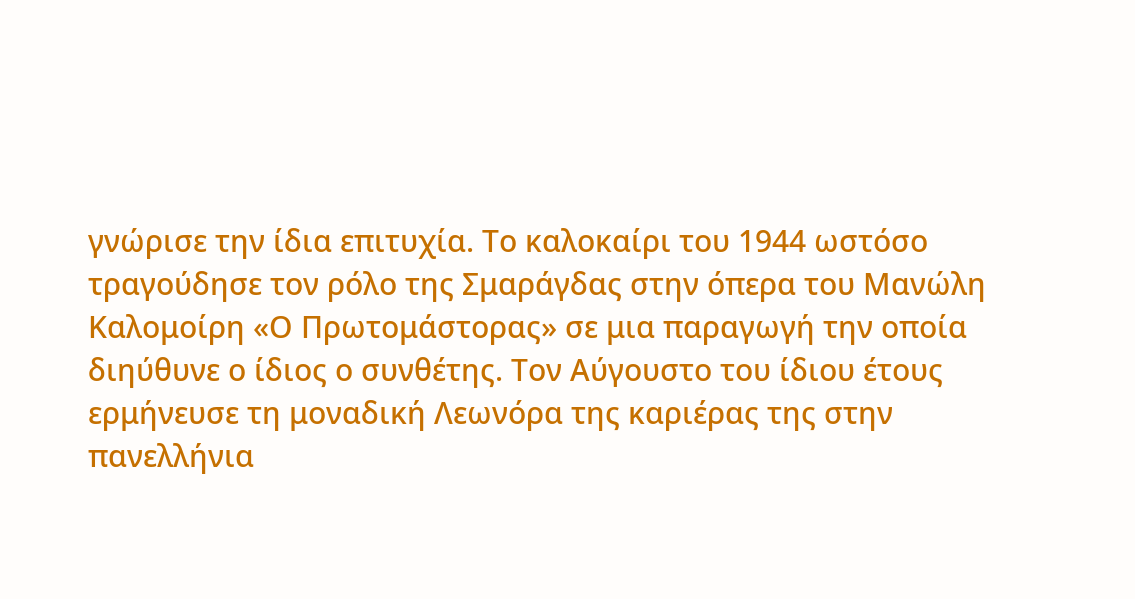γνώρισε την ίδια επιτυχία. Το καλοκαίρι του 1944 ωστόσο τραγούδησε τον ρόλο της Σμαράγδας στην όπερα του Μανώλη Καλομοίρη «Ο Πρωτομάστορας» σε μια παραγωγή την οποία διηύθυνε ο ίδιος ο συνθέτης. Τον Αύγουστο του ίδιου έτους ερμήνευσε τη μοναδική Λεωνόρα της καριέρας της στην πανελλήνια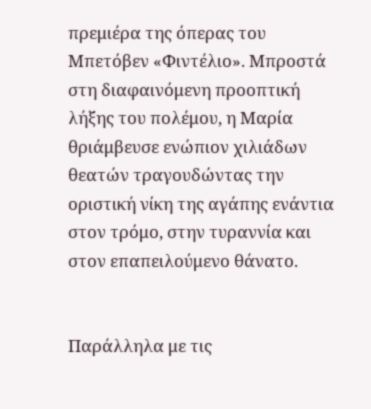πρεμιέρα της όπερας του Μπετόβεν «Φιντέλιο». Μπροστά στη διαφαινόμενη προοπτική λήξης του πολέμου, η Μαρία θριάμβευσε ενώπιον χιλιάδων θεατών τραγουδώντας την οριστική νίκη της αγάπης ενάντια στον τρόμο, στην τυραννία και στον επαπειλούμενο θάνατο.


Παράλληλα με τις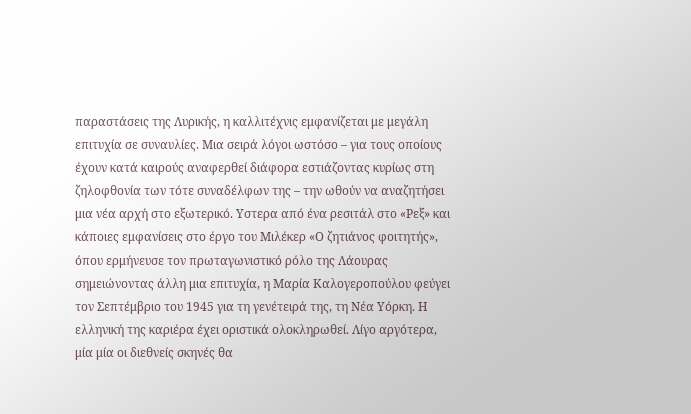παραστάσεις της Λυρικής, η καλλιτέχνις εμφανίζεται με μεγάλη επιτυχία σε συναυλίες. Μια σειρά λόγοι ωστόσο – για τους οποίους έχουν κατά καιρούς αναφερθεί διάφορα εστιάζοντας κυρίως στη ζηλοφθονία των τότε συναδέλφων της – την ωθούν να αναζητήσει μια νέα αρχή στο εξωτερικό. Υστερα από ένα ρεσιτάλ στο «Ρεξ» και κάποιες εμφανίσεις στο έργο του Μιλέκερ «Ο ζητιάνος φοιτητής», όπου ερμήνευσε τον πρωταγωνιστικό ρόλο της Λάουρας σημειώνοντας άλλη μια επιτυχία, η Μαρία Καλογεροπούλου φεύγει τον Σεπτέμβριο του 1945 για τη γενέτειρά της, τη Νέα Υόρκη. Η ελληνική της καριέρα έχει οριστικά ολοκληρωθεί. Λίγο αργότερα, μία μία οι διεθνείς σκηνές θα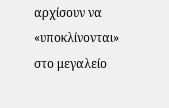αρχίσουν να «υποκλίνονται» στο μεγαλείο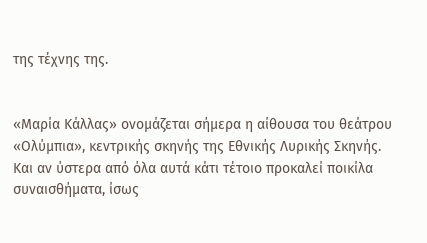της τέχνης της.


«Μαρία Κάλλας» ονομάζεται σήμερα η αίθουσα του θεάτρου «Ολύμπια», κεντρικής σκηνής της Εθνικής Λυρικής Σκηνής. Και αν ύστερα από όλα αυτά κάτι τέτοιο προκαλεί ποικίλα συναισθήματα, ίσως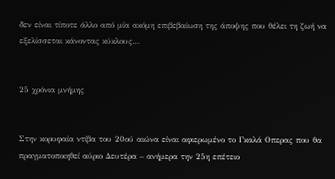δεν είναι τίποτε άλλο από μία ακόμη επιβεβαίωση της άποψης που θέλει τη ζωή να εξελίσσεται κάνοντας κύκλους…


25 χρόνια μνήμης


Στην κορυφαία ντίβα του 20ού αιώνα είναι αφιερωμένο το Γκαλά Οπερας που θα πραγματοποιηθεί αύριο Δευτέρα – ανήμερα την 25η επέτειο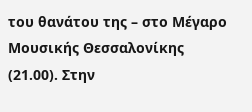του θανάτου της – στο Μέγαρο Μουσικής Θεσσαλονίκης (21.00). Στην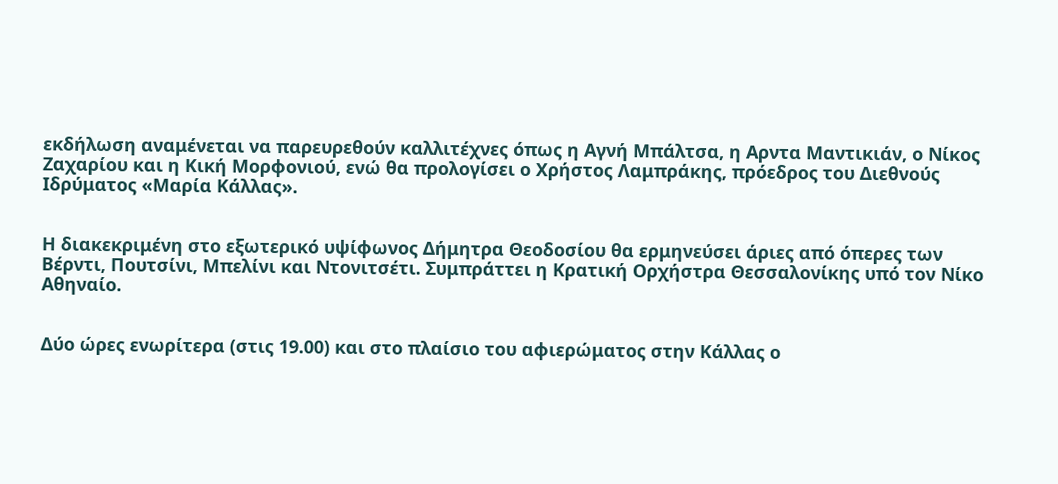εκδήλωση αναμένεται να παρευρεθούν καλλιτέχνες όπως η Αγνή Μπάλτσα, η Αρντα Μαντικιάν, ο Νίκος Ζαχαρίου και η Κική Μορφονιού, ενώ θα προλογίσει ο Χρήστος Λαμπράκης, πρόεδρος του Διεθνούς Ιδρύματος «Μαρία Κάλλας».


Η διακεκριμένη στο εξωτερικό υψίφωνος Δήμητρα Θεοδοσίου θα ερμηνεύσει άριες από όπερες των Βέρντι, Πουτσίνι, Μπελίνι και Ντονιτσέτι. Συμπράττει η Κρατική Ορχήστρα Θεσσαλονίκης υπό τον Νίκο Αθηναίο.


Δύο ώρες ενωρίτερα (στις 19.00) και στο πλαίσιο του αφιερώματος στην Κάλλας ο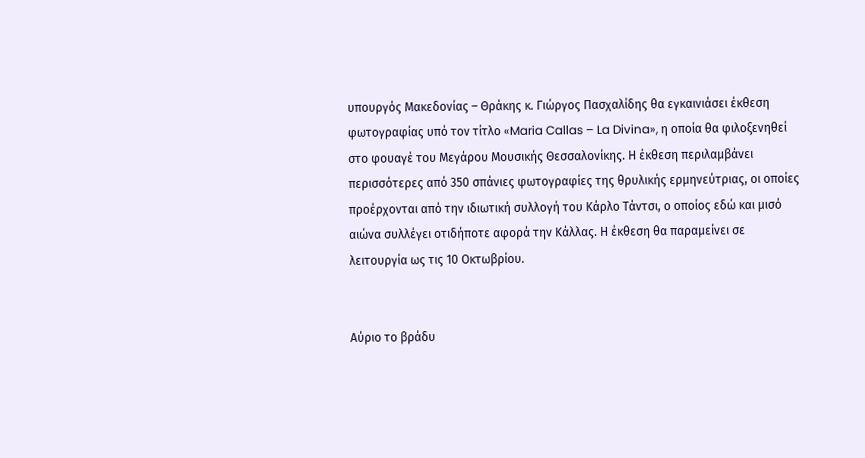υπουργός Μακεδονίας – Θράκης κ. Γιώργος Πασχαλίδης θα εγκαινιάσει έκθεση φωτογραφίας υπό τον τίτλο «Maria Callas – La Divina», η οποία θα φιλοξενηθεί στο φουαγέ του Μεγάρου Μουσικής Θεσσαλονίκης. Η έκθεση περιλαμβάνει περισσότερες από 350 σπάνιες φωτογραφίες της θρυλικής ερμηνεύτριας, οι οποίες προέρχονται από την ιδιωτική συλλογή του Κάρλο Τάντσι, ο οποίος εδώ και μισό αιώνα συλλέγει οτιδήποτε αφορά την Κάλλας. Η έκθεση θα παραμείνει σε λειτουργία ως τις 10 Οκτωβρίου.


Αύριο το βράδυ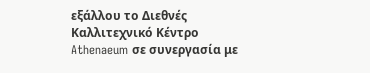εξάλλου το Διεθνές Καλλιτεχνικό Κέντρο Athenaeum σε συνεργασία με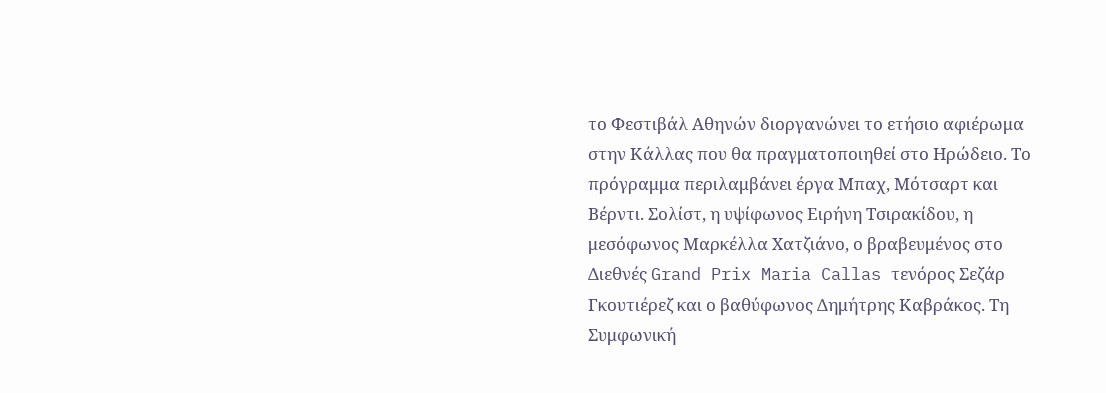το Φεστιβάλ Αθηνών διοργανώνει το ετήσιο αφιέρωμα στην Κάλλας που θα πραγματοποιηθεί στο Ηρώδειο. Το πρόγραμμα περιλαμβάνει έργα Μπαχ, Μότσαρτ και Βέρντι. Σολίστ, η υψίφωνος Ειρήνη Τσιρακίδου, η μεσόφωνος Μαρκέλλα Χατζιάνο, ο βραβευμένος στο Διεθνές Grand Prix Maria Callas τενόρος Σεζάρ Γκουτιέρεζ και ο βαθύφωνος Δημήτρης Καβράκος. Τη Συμφωνική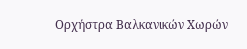Ορχήστρα Βαλκανικών Χωρών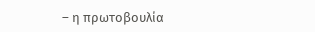– η πρωτοβουλία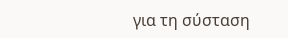για τη σύσταση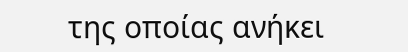της οποίας ανήκει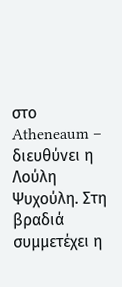στο Atheneaum – διευθύνει η Λούλη Ψυχούλη. Στη βραδιά συμμετέχει η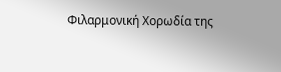Φιλαρμονική Χορωδία της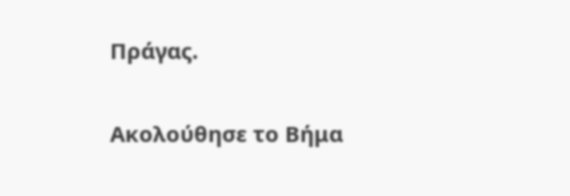Πράγας.

Ακολούθησε το Βήμα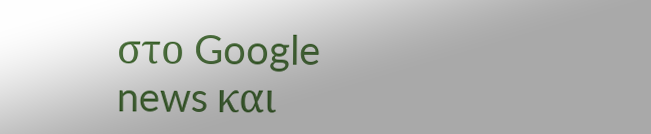στο Google news και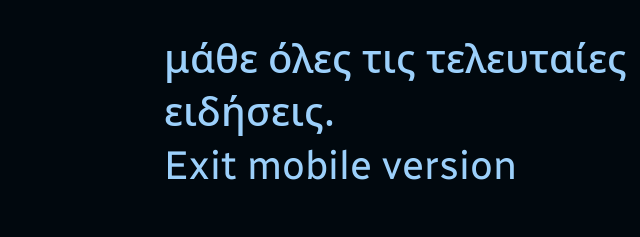μάθε όλες τις τελευταίες ειδήσεις.
Exit mobile version